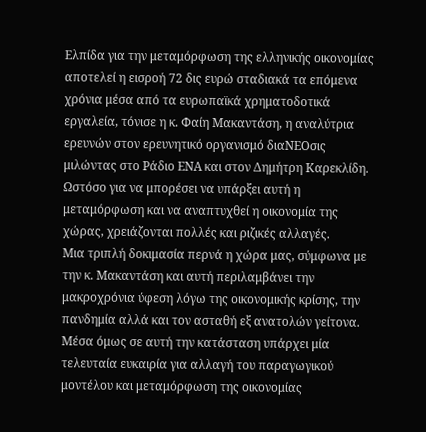Ελπίδα για την μεταμόρφωση της ελληνικής οικονομίας αποτελεί η εισροή 72 δις ευρώ σταδιακά τα επόμενα χρόνια μέσα από τα ευρωπαϊκά χρηματοδοτικά εργαλεία, τόνισε η κ. Φαίη Μακαντάση, η αναλύτρια ερευνών στον ερευνητικό οργανισμό διαΝΕΟσις μιλώντας στο Ράδιο ΕΝΑ και στον Δημήτρη Καρεκλίδη. Ωστόσο για να μπορέσει να υπάρξει αυτή η μεταμόρφωση και να αναπτυχθεί η οικονομία της χώρας, χρειάζονται πολλές και ριζικές αλλαγές.
Μια τριπλή δοκιμασία περνά η χώρα μας, σύμφωνα με την κ. Μακαντάση και αυτή περιλαμβάνει την μακροχρόνια ύφεση λόγω της οικονομικής κρίσης, την πανδημία αλλά και τον ασταθή εξ ανατολών γείτονα. Μέσα όμως σε αυτή την κατάσταση υπάρχει μία τελευταία ευκαιρία για αλλαγή του παραγωγικού μοντέλου και μεταμόρφωση της οικονομίας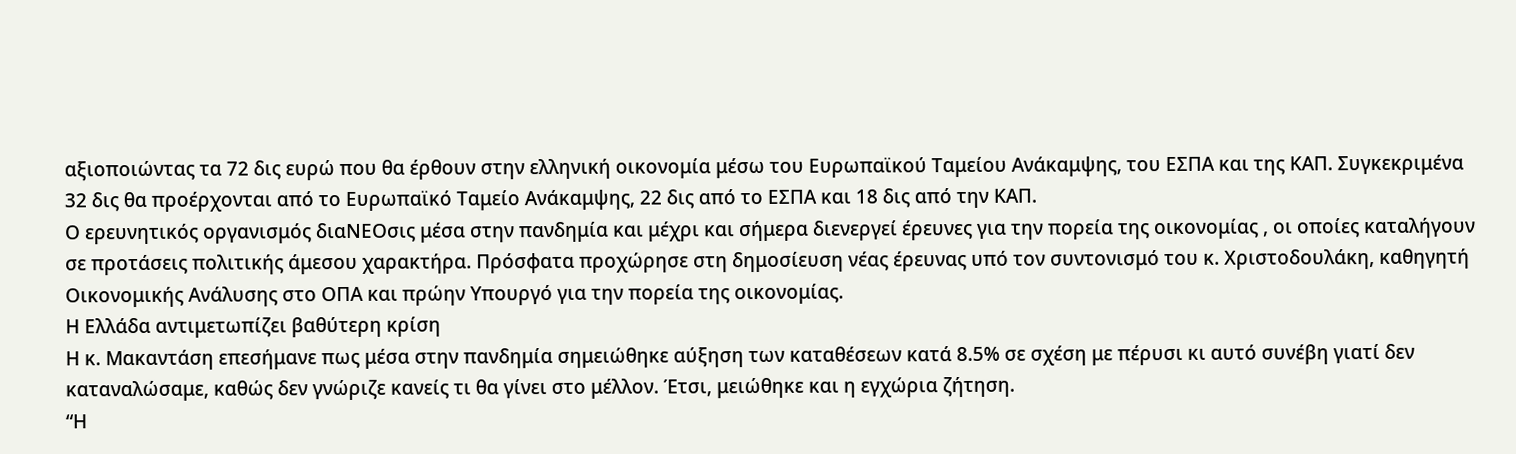αξιοποιώντας τα 72 δις ευρώ που θα έρθουν στην ελληνική οικονομία μέσω του Ευρωπαϊκού Ταμείου Ανάκαμψης, του ΕΣΠΑ και της ΚΑΠ. Συγκεκριμένα 32 δις θα προέρχονται από το Ευρωπαϊκό Ταμείο Ανάκαμψης, 22 δις από το ΕΣΠΑ και 18 δις από την ΚΑΠ.
Ο ερευνητικός οργανισμός διαΝΕΟσις μέσα στην πανδημία και μέχρι και σήμερα διενεργεί έρευνες για την πορεία της οικονομίας , οι οποίες καταλήγουν σε προτάσεις πολιτικής άμεσου χαρακτήρα. Πρόσφατα προχώρησε στη δημοσίευση νέας έρευνας υπό τον συντονισμό του κ. Χριστοδουλάκη, καθηγητή Οικονομικής Ανάλυσης στο ΟΠΑ και πρώην Υπουργό για την πορεία της οικονομίας.
Η Ελλάδα αντιμετωπίζει βαθύτερη κρίση
Η κ. Μακαντάση επεσήμανε πως μέσα στην πανδημία σημειώθηκε αύξηση των καταθέσεων κατά 8.5% σε σχέση με πέρυσι κι αυτό συνέβη γιατί δεν καταναλώσαμε, καθώς δεν γνώριζε κανείς τι θα γίνει στο μέλλον. Έτσι, μειώθηκε και η εγχώρια ζήτηση.
“Η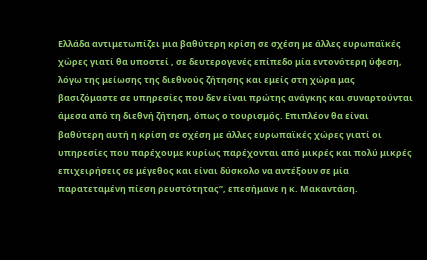Ελλάδα αντιμετωπίζει μια βαθύτερη κρίση σε σχέση με άλλες ευρωπαϊκές χώρες γιατί θα υποστεί , σε δευτερογενές επίπεδο μία εντονότερη ύφεση, λόγω της μείωσης της διεθνούς ζήτησης και εμείς στη χώρα μας βασιζόμαστε σε υπηρεσίες που δεν είναι πρώτης ανάγκης και συναρτούνται άμεσα από τη διεθνή ζήτηση, όπως ο τουρισμός. Επιπλέον θα είναι βαθύτερη αυτή η κρίση σε σχέση με άλλες ευρωπαϊκές χώρες γιατί οι υπηρεσίες που παρέχουμε κυρίως παρέχονται από μικρές και πολύ μικρές επιχειρήσεις σε μέγεθος και είναι δύσκολο να αντέξουν σε μία παρατεταμένη πίεση ρευστότητας”, επεσήμανε η κ. Μακαντάση.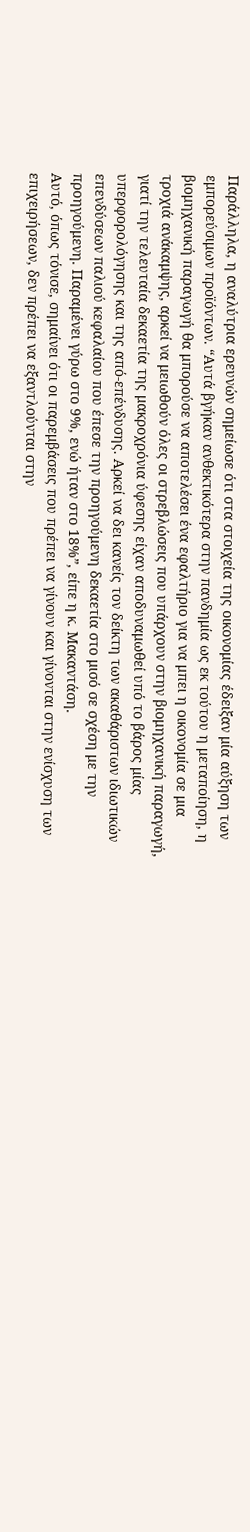Παράλληλα, η αναλύτρια ερευνών σημείωσε ότι στα στοιχεία της οικονομίας έδειξαν μία αύξηση των εμπορεύσιμων προϊόντων. “Αυτά βγήκαν ανθεκτικότερα στην πανδημία ως εκ τούτου η μεταποίηση, η βιομηχανική παραγωγή θα μπορούσε να αποτελέσει ένα εφαλτήριο για να μπει η οικονομία σε μια τροχιά ανάκαμψης, αρκεί να μειωθούν όλες οι στρεβλώσεις που υπάρχουν στην βιομηχανική παραγωγή, γιατί την τελευταία δεκαετία της μακροχρόνια ύφεσης είχαν αποδυναμωθεί υπό το βάρος μίας υπερφορολόγησης και της από-επένδυσης. Αρκεί να δει κανείς τον δείκτη των ακαθάριστων ιδιωτικών επενδύσεων παλιού κεφαλαίου που έπεσε την προηγούμενη δεκαετία στο μισό σε σχέση με την προηγούμενη. Παραμένει γύρω στο 9%, ενώ ήταν στο 18%”, είπε η κ. Μακαντάση.
Αυτό, όπως τόνισε, σημαίνει ότι οι παρεμβάσεις που πρέπει να γίνουν και γίνονται στην ενίσχυση των επιχειρήσεων, δεν πρέπει να εξαντλούνται στην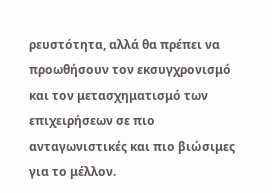ρευστότητα, αλλά θα πρέπει να προωθήσουν τον εκσυγχρονισμό και τον μετασχηματισμό των επιχειρήσεων σε πιο ανταγωνιστικές και πιο βιώσιμες για το μέλλον.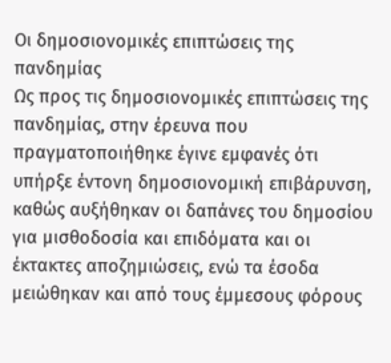Οι δημοσιονομικές επιπτώσεις της πανδημίας
Ως προς τις δημοσιονομικές επιπτώσεις της πανδημίας, στην έρευνα που πραγματοποιήθηκε έγινε εμφανές ότι υπήρξε έντονη δημοσιονομική επιβάρυνση, καθώς αυξήθηκαν οι δαπάνες του δημοσίου για μισθοδοσία και επιδόματα και οι έκτακτες αποζημιώσεις, ενώ τα έσοδα μειώθηκαν και από τους έμμεσους φόρους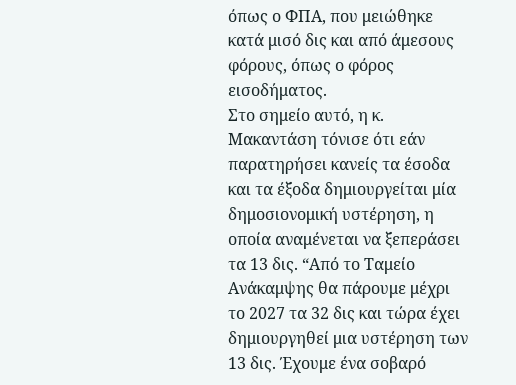όπως ο ΦΠΑ, που μειώθηκε κατά μισό δις και από άμεσους φόρους, όπως ο φόρος εισοδήματος.
Στο σημείο αυτό, η κ. Μακαντάση τόνισε ότι εάν παρατηρήσει κανείς τα έσοδα και τα έξοδα δημιουργείται μία δημοσιονομική υστέρηση, η οποία αναμένεται να ξεπεράσει τα 13 δις. “Από το Ταμείο Ανάκαμψης θα πάρουμε μέχρι το 2027 τα 32 δις και τώρα έχει δημιουργηθεί μια υστέρηση των 13 δις. Έχουμε ένα σοβαρό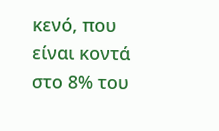κενό, που είναι κοντά στο 8% του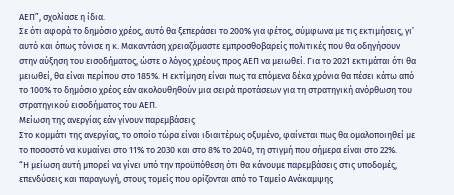ΑΕΠ”, σχολίασε η ίδια.
Σε ότι αφορά το δημόσιο χρέος, αυτό θα ξεπεράσει το 200% για φέτος, σύμφωνα με τις εκτιμήσεις, γι’ αυτό και όπως τόνισε η κ. Μακαντάση χρειαζόμαστε εμπροσθοβαρείς πολιτικές που θα οδηγήσουν στην αύξηση του εισοδήματος, ώστε ο λόγος χρέους προς ΑΕΠ να μειωθεί. Για το 2021 εκτιμάται ότι θα μειωθεί, θα είναι περίπου στο 185%. Η εκτίμηση είναι πως τα επόμενα δέκα χρόνια θα πέσει κάτω από το 100% το δημόσιο χρέος εάν ακολουθηθούν μια σειρά προτάσεων για τη στρατηγική ανόρθωση του στρατηγικού εισοδήματος του ΑΕΠ.
Μείωση της ανεργίας εάν γίνουν παρεμβάσεις
Στο κομμάτι της ανεργίας, το οποίο τώρα είναι ιδιαιτέρως οξυμένο, φαίνεται πως θα ομαλοποιηθεί με το ποσοστό να κυμαίνει στο 11% το 2030 και στο 8% το 2040, τη στιγμή που σήμερα είναι στο 22%.
“Η μείωση αυτή μπορεί να γίνει υπό την προϋπόθεση ότι θα κάνουμε παρεμβάσεις στις υποδομές, επενδύσεις και παραγωγή, στους τομείς που ορίζονται από το Ταμείο Ανάκαμψης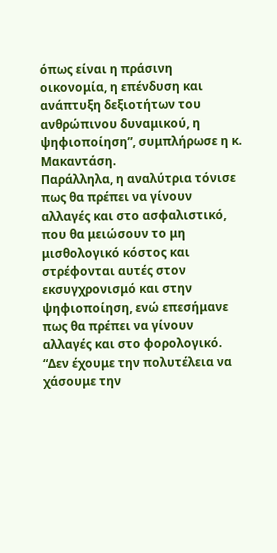όπως είναι η πράσινη οικονομία, η επένδυση και ανάπτυξη δεξιοτήτων του ανθρώπινου δυναμικού, η ψηφιοποίηση”, συμπλήρωσε η κ. Μακαντάση.
Παράλληλα, η αναλύτρια τόνισε πως θα πρέπει να γίνουν αλλαγές και στο ασφαλιστικό, που θα μειώσουν το μη μισθολογικό κόστος και στρέφονται αυτές στον εκσυγχρονισμό και στην ψηφιοποίηση, ενώ επεσήμανε πως θα πρέπει να γίνουν αλλαγές και στο φορολογικό. “Δεν έχουμε την πολυτέλεια να χάσουμε την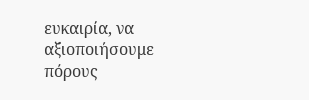ευκαιρία, να αξιοποιήσουμε πόρους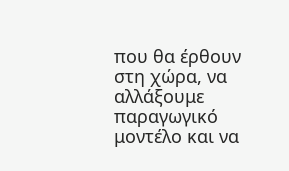που θα έρθουν στη χώρα, να αλλάξουμε παραγωγικό μοντέλο και να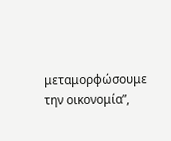μεταμορφώσουμε την οικονομία”,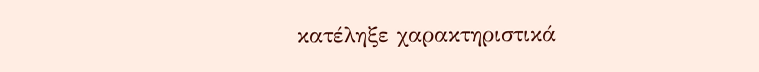κατέληξε χαρακτηριστικά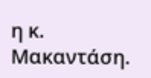η κ. Μακαντάση.